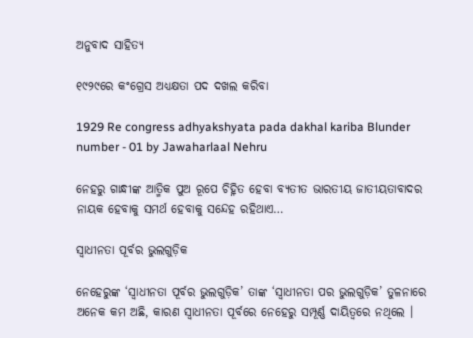ଅନୁବାଦ ସାହିତ୍ୟ

୧୯୨୯ରେ କଂଗ୍ରେସ ଅଧ୍ୟକ୍ଷତା ପଦ ଦଖଲ କରିବା

1929 Re congress adhyakshyata pada dakhal kariba Blunder number - 01 by Jawaharlaal Nehru

ନେହରୁ ଗାନ୍ଧୀଙ୍କ ଆତ୍ମିକ ପୁଅ ରୂପେ ଚିହ୍ନିତ ହେବା ବ୍ୟତୀତ ଭାରତୀୟ ଜାତୀୟତାବାଦର ନାୟକ ହେବାକୁ ସମର୍ଥ ହେବାକୁ ସନ୍ଦେହ ରହିଥାଏ…

ସ୍ଵାଧୀନତା ପୂର୍ବର ଭୁଲଗୁଡ଼ିକ

ନେହେରୁଙ୍କ ‘ସ୍ଵାଧୀନତା ପୂର୍ବର ଭୁଲଗୁଡ଼ିକ’ ତାଙ୍କ ‘ସ୍ଵାଧୀନତା ପର ଭୁଲଗୁଡ଼ିକ’ ତୁଳନାରେ ଅନେକ କମ ଅଛି, କାରଣ ସ୍ଵାଧୀନତା ପୂର୍ବରେ ନେହେରୁ ସମ୍ପୂର୍ଣ୍ଣ ଦାୟିତ୍ୱରେ ନଥିଲେ ।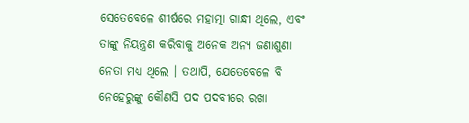ସେତେବେଳେ ଶୀର୍ଷରେ ମହାତ୍ମା ଗାନ୍ଧୀ ଥିଲେ, ଏବଂ ତାଙ୍କୁ ନିୟନ୍ତ୍ରଣ କରିବାକୁ ଅନେକ ଅନ୍ୟ ଜଣାଶୁଣା ନେତା ମଧ୍ୟ ଥିଲେ । ତଥାପି, ଯେତେବେଳେ ବି ନେହେରୁଙ୍କୁ କୌଣସି ପଦ ପଦବୀରେ ରଖା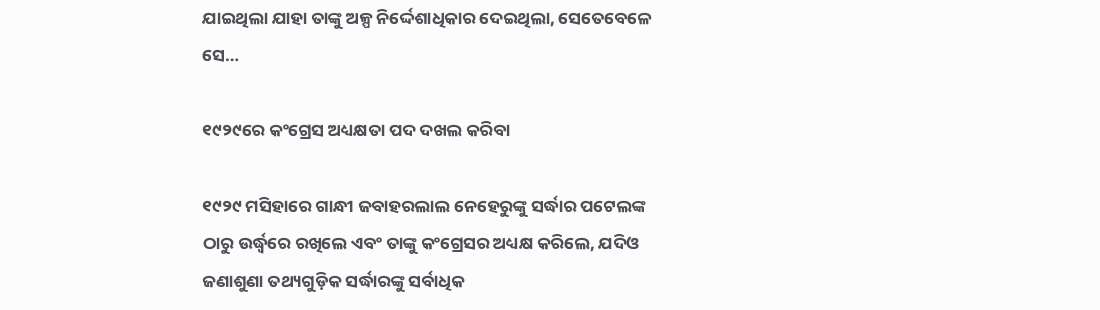ଯାଇଥିଲା ଯାହା ତାଙ୍କୁ ଅଳ୍ପ ନିର୍ଦ୍ଦେଶାଧିକାର ଦେଇଥିଲା, ସେତେବେଳେ ସେ…

୧୯୨୯ରେ କଂଗ୍ରେସ ଅଧ୍ୟକ୍ଷତା ପଦ ଦଖଲ କରିବା

୧୯୨୯ ମସିହାରେ ଗାନ୍ଧୀ ଜବାହରଲାଲ ନେହେରୁଙ୍କୁ ସର୍ଦ୍ଧାର ପଟେଲଙ୍କ ଠାରୁ ଉର୍ଦ୍ଧ୍ଵରେ ରଖିଲେ ଏବଂ ତାଙ୍କୁ କଂଗ୍ରେସର ଅଧ୍ୟକ୍ଷ କରିଲେ, ଯଦିଓ ଜଣାଶୁଣା ତଥ୍ୟଗୁଡ଼ିକ ସର୍ଦ୍ଧାରଙ୍କୁ ସର୍ବାଧିକ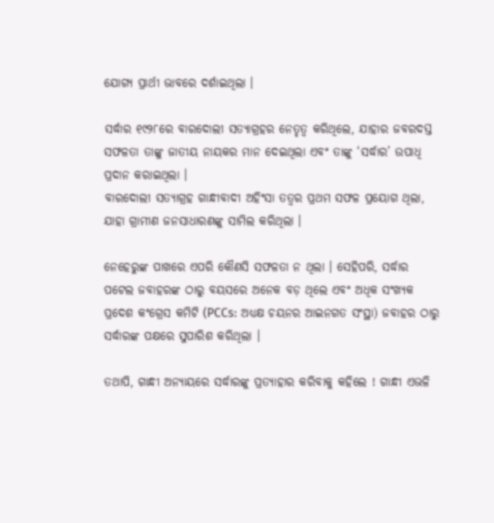ଯୋଗ୍ୟ ପ୍ରାର୍ଥୀ ଭାବରେ ଦର୍ଶାଇଥିଲା ।

ସର୍ଦ୍ଧାର ୧୯୨୮ରେ ବାରଦୋଲୀ ସତ୍ୟାଗ୍ରହର ନେତୃତ୍ୱ କରିଥିଲେ, ଯାହାର ଜବରଦସ୍ତ ସଫଳତା ତାଙ୍କୁ ଜାତୀୟ ନାୟକର ମାନ ଦେଇଥିଲା ଏବଂ ତାଙ୍କୁ ‘ସର୍ଦ୍ଧାର’ ଉପାଧି ପ୍ରଦାନ କରାଇଥିଲା ।
ବାରଦୋଲୀ ସତ୍ୟାଗ୍ରହ ଗାନ୍ଧୀବାଦୀ ଅହିଂସା ତତ୍ୱର ପ୍ରଥମ ସଫଳ ପ୍ରୟୋଗ ଥିଲା, ଯାହା ଗ୍ରାମୀଣ ଜନସାଧାରଣଙ୍କୁ ସାମିଲ କରିଥିଲା ।

ନେହେରୁଙ୍କ ପାଖରେ ଏପରି କୌଣସି ସଫଳତା ନ ଥିଲା । ସେହିପରି, ସର୍ଦ୍ଧାର ପଟେଲ ଜବାହରଙ୍କ ଠାରୁ ବୟସରେ ଅନେକ ବଡ଼ ଥିଲେ ଏବଂ ଅଧିକ ସଂଖ୍ୟକ ପ୍ରଦେଶ କଂଗ୍ରେସ କମିଟି (PCCs: ଅଧ୍ୟକ୍ଷ ଚୟନର ଆଇନଗତ ସଂସ୍ଥା) ଜବାହର ଠାରୁ ସର୍ଦ୍ଧାରଙ୍କ ପକ୍ଷରେ ସୁପାରିଶ କରିଥିଲା ।

ତଥାପି, ଗାନ୍ଧୀ ଅନ୍ୟାୟରେ ସର୍ଦ୍ଧାରଙ୍କୁ ପ୍ରତ୍ୟାହାର କରିବାକୁ କହିଲେ ! ଗାନ୍ଧୀ ଏଭଳି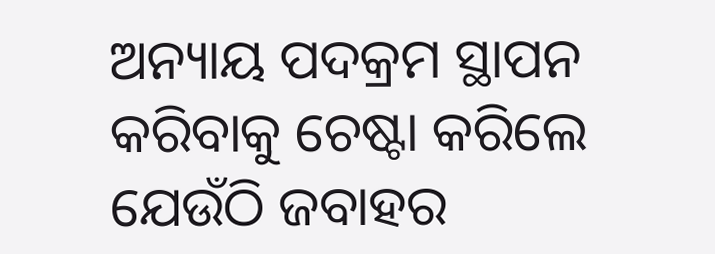ଅନ୍ୟାୟ ପଦକ୍ରମ ସ୍ଥାପନ କରିବାକୁ ଚେଷ୍ଟା କରିଲେ ଯେଉଁଠି ଜବାହର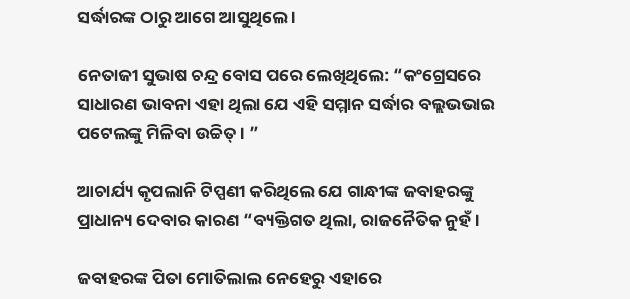ସର୍ଦ୍ଧାରଙ୍କ ଠାରୁ ଆଗେ ଆସୁଥିଲେ ।

ନେତାଜୀ ସୁଭାଷ ଚନ୍ଦ୍ର ବୋସ ପରେ ଲେଖିଥିଲେ: “କଂଗ୍ରେସରେ ସାଧାରଣ ଭାବନା ଏହା ଥିଲା ଯେ ଏହି ସମ୍ମାନ ସର୍ଦ୍ଧାର ବଲ୍ଲଭଭାଇ ପଟେଲଙ୍କୁ ମିଳିବା ଉଚ୍ଚିତ୍ । ”

ଆଚାର୍ଯ୍ୟ କୃପଲାନି ଟିପ୍ପଣୀ କରିଥିଲେ ଯେ ଗାନ୍ଧୀଙ୍କ ଜବାହରଙ୍କୁ ପ୍ରାଧାନ୍ୟ ଦେବାର କାରଣ “ବ୍ୟକ୍ତିଗତ ଥିଲା, ରାଜନୈତିକ ନୁହଁ ।

ଜବାହରଙ୍କ ପିତା ମୋତିଲାଲ ନେହେରୁ ଏହାରେ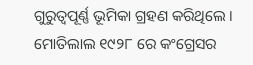ଗୁରୁତ୍ୱପୂର୍ଣ୍ଣ ଭୂମିକା ଗ୍ରହଣ କରିଥିଲେ । ମୋତିଲାଲ ୧୯୨୮ ରେ କଂଗ୍ରେସର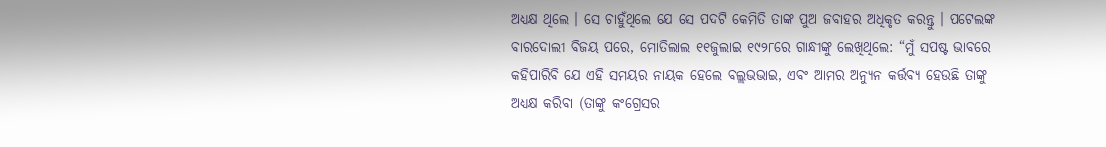ଅଧ୍ୟକ୍ଷ ଥିଲେ । ସେ ଚାହୁଁଥିଲେ ଯେ ସେ ପଦଟି କେମିତି ତାଙ୍କ ପୁଅ ଜବାହର ଅଧିକୃତ କରନ୍ତୁ । ପଟେଲଙ୍କ ବାରଦୋଲୀ ବିଜୟ ପରେ, ମୋତିଲାଲ ୧୧ଜୁଲାଇ ୧୯୨୮ରେ ଗାନ୍ଧୀଙ୍କୁ ଲେଖିଥିଲେ: “ମୁଁ ସପଷ୍ଟ ଭାବରେ କହିପାରିବି ଯେ ଏହି ସମୟର ନାୟକ ହେଲେ ବଲ୍ଲଭଭାଇ, ଏବଂ ଆମର ଅନ୍ୟୁନ କର୍ତ୍ତବ୍ୟ ହେଉଛି ତାଙ୍କୁ ଅଧ୍ୟକ୍ଷ କରିବା (ତାଙ୍କୁ କଂଗ୍ରେସର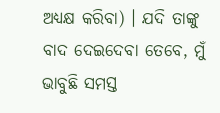ଅଧ୍ୟକ୍ଷ କରିବା) । ଯଦି ତାଙ୍କୁ ବାଦ ଦେଇଦେବା ତେବେ, ମୁଁ ଭାବୁଛି ସମସ୍ତ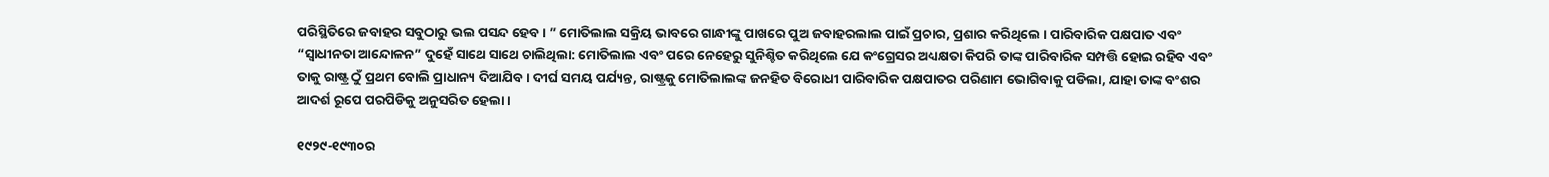ପରିସ୍ଥିତିରେ ଜବାହର ସବୁଠାରୁ ଭଲ ପସନ୍ଦ ହେବ । ” ମୋତିଲାଲ ସକ୍ରିୟ ଭାବରେ ଗାନ୍ଧୀଙ୍କୁ ପାଖରେ ପୁଅ ଜବାହରଲାଲ ପାଇଁ ପ୍ରଚାର, ପ୍ରଶାର କରିଥିଲେ । ପାରିବାରିକ ପକ୍ଷପାତ ଏବଂ “ସ୍ୱାଧୀନତା ଆନ୍ଦୋଳନ” ଦୁହେଁ ସାଥେ ସାଥେ ଚାଲିଥିଲା: ମୋତିଲାଲ ଏବଂ ପରେ ନେହେରୁ ସୁନିଶ୍ଚିତ କରିଥିଲେ ଯେ କଂଗ୍ରେସର ଅଧ୍ୟକ୍ଷତା କିପରି ତାଙ୍କ ପାରିବାରିକ ସମ୍ପତ୍ତି ହୋଇ ରହିବ ଏବଂ ତାକୁ ରାଷ୍ଟ୍ର ଠୁଁ ପ୍ରଥମ ବୋଲି ପ୍ରାଧାନ୍ୟ ଦିଆଯିବ । ଦୀର୍ଘ ସମୟ ପର୍ଯ୍ୟନ୍ତ, ରାଷ୍ଟ୍ରକୁ ମୋତିଲାଲଙ୍କ ଜନହିତ ବିରୋଧୀ ପାରିବାରିକ ପକ୍ଷପାତର ପରିଣାମ ଭୋଗିବାକୁ ପଡିଲା, ଯାହା ତାଙ୍କ ବଂଶର ଆଦର୍ଶ ରୂପେ ପରପିଡିକୁ ଅନୁସରିତ ହେଲା ।

୧୯୨୯-୧୯୩୦ର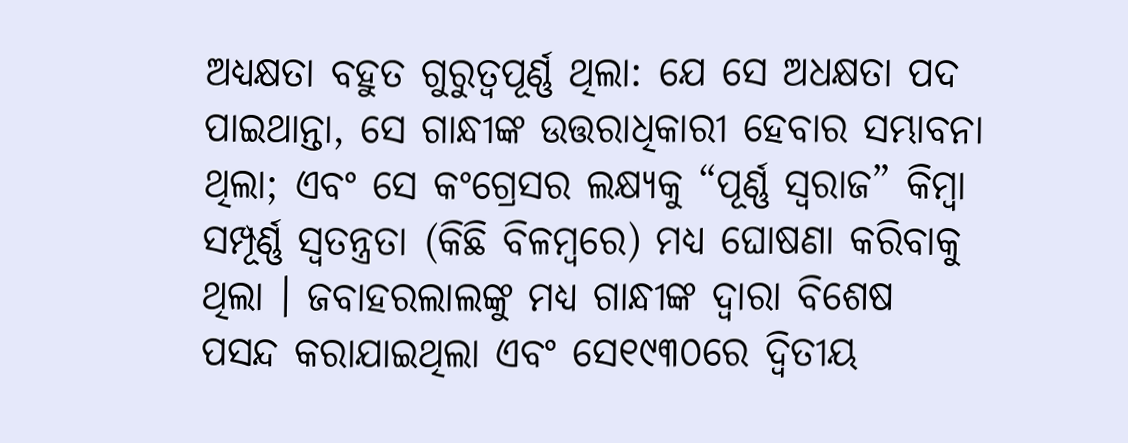ଅଧ୍ୟକ୍ଷତା ବହୁତ ଗୁରୁତ୍ୱପୂର୍ଣ୍ଣ ଥିଲା: ଯେ ସେ ଅଧକ୍ଷତା ପଦ ପାଇଥାନ୍ତା, ସେ ଗାନ୍ଧୀଙ୍କ ଉତ୍ତରାଧିକାରୀ ହେବାର ସମ୍ଭାବନା ଥିଲା; ଏବଂ ସେ କଂଗ୍ରେସର ଲକ୍ଷ୍ୟକୁ “ପୂର୍ଣ୍ଣ ସ୍ୱରାଜ” କିମ୍ବା ସମ୍ପୂର୍ଣ୍ଣ ସ୍ୱତନ୍ତ୍ରତା (କିଛି ବିଳମ୍ବରେ) ମଧ୍ୟ ଘୋଷଣା କରିବାକୁ ଥିଲା । ଜବାହରଲାଲଙ୍କୁ ମଧ୍ୟ ଗାନ୍ଧୀଙ୍କ ଦ୍ୱାରା ବିଶେଷ ପସନ୍ଦ କରାଯାଇଥିଲା ଏବଂ ସେ୧୯୩୦ରେ ଦ୍ୱିତୀୟ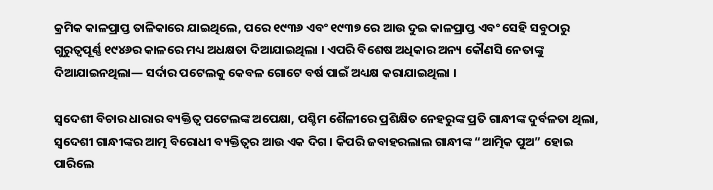କ୍ରମିକ କାଳପ୍ରାପ୍ତ ତାଳିକାରେ ଯାଇଥିଲେ, ପରେ ୧୯୩୬ ଏବଂ ୧୯୩୭ ରେ ଆଉ ଦୁଇ କାଳପ୍ରାପ୍ତ ଏବଂ ସେହି ସବୁଠାରୁ ଗୁରୁତ୍ୱପୂର୍ଣ୍ଣ ୧୯୪୬ର କାଳରେ ମଧ୍ୟ ଅଧକ୍ଷତା ଦିଆଯାଇଥିଲା । ଏପରି ବିଶେଷ ଅଧିକାର ଅନ୍ୟ କୌଣସି ନେତାଙ୍କୁ ଦିଆଯାଇନଥିଲା— ସର୍ଦାର ପଟେଲକୁ କେବଳ ଗୋଟେ ବର୍ଷ ପାଇଁ ଅଧ୍ୟକ୍ଷ କରାଯାଇଥିଲା ।

ସ୍ୱଦେଶୀ ବିଚାର ଧାରାର ବ୍ୟକ୍ତିତ୍ୱ ପଟେଲଙ୍କ ଅପେକ୍ଷା, ପଶ୍ଚିମ ଶୈଳୀରେ ପ୍ରଶିକ୍ଷିତ ନେହରୁଙ୍କ ପ୍ରତି ଗାନ୍ଧୀଙ୍କ ଦୁର୍ବଳତା ଥିଲା, ସ୍ୱଦେଶୀ ଗାନ୍ଧୀଙ୍କର ଆତ୍ମ ବିରୋଧୀ ବ୍ୟକ୍ତିତ୍ୱର ଆଉ ଏକ ଦିଗ । କିପରି ଜବାହରଲାଲ ଗାନ୍ଧୀଙ୍କ “ଆତ୍ମିକ ପୁଅ” ହୋଇ ପାରିଲେ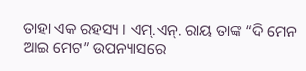ତାହା ଏକ ରହସ୍ୟ । ଏମ୍.ଏନ୍. ରାୟ ତାଙ୍କ “ଦି ମେନ ଆଇ ମେଟ” ଉପନ୍ୟାସରେ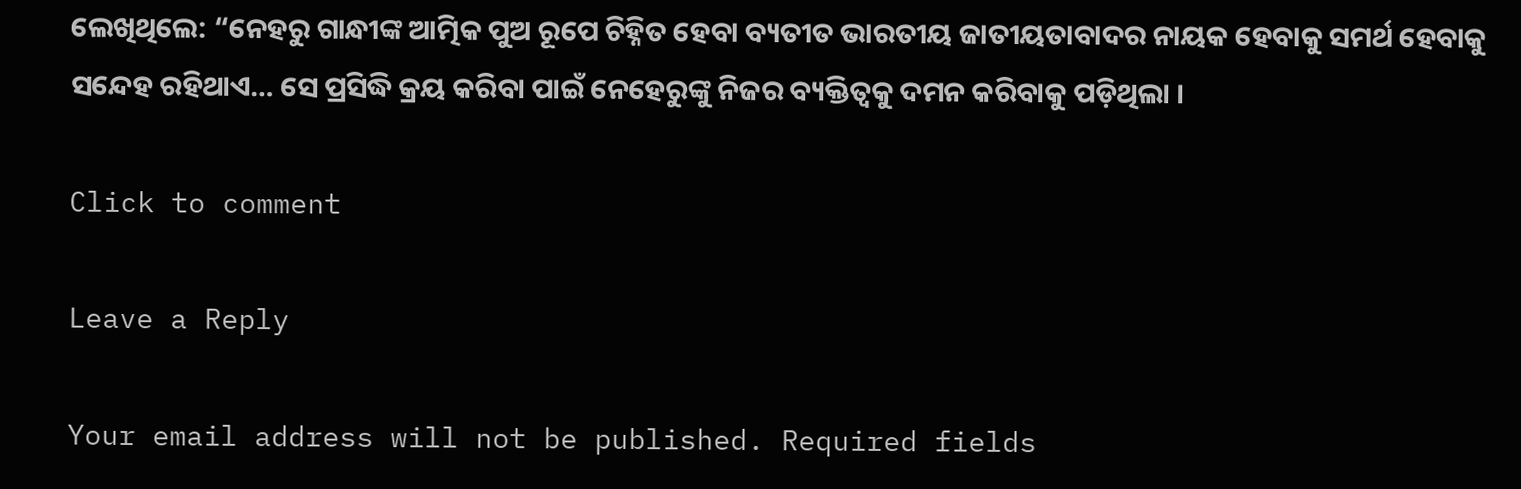ଲେଖିଥିଲେ: “ନେହରୁ ଗାନ୍ଧୀଙ୍କ ଆତ୍ମିକ ପୁଅ ରୂପେ ଚିହ୍ନିତ ହେବା ବ୍ୟତୀତ ଭାରତୀୟ ଜାତୀୟତାବାଦର ନାୟକ ହେବାକୁ ସମର୍ଥ ହେବାକୁ ସନ୍ଦେହ ରହିଥାଏ… ସେ ପ୍ରସିଦ୍ଧି କ୍ରୟ କରିବା ପାଇଁ ନେହେରୁଙ୍କୁ ନିଜର ବ୍ୟକ୍ତିତ୍ୱକୁ ଦମନ କରିବାକୁ ପଡ଼ିଥିଲା ।

Click to comment

Leave a Reply

Your email address will not be published. Required fields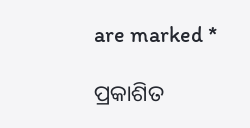are marked *

ପ୍ରକାଶିତ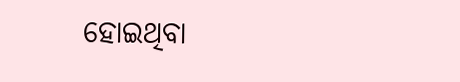ହୋଇଥିବା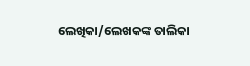ଲେଖିକା/ଲେଖକଙ୍କ ତାଲିକା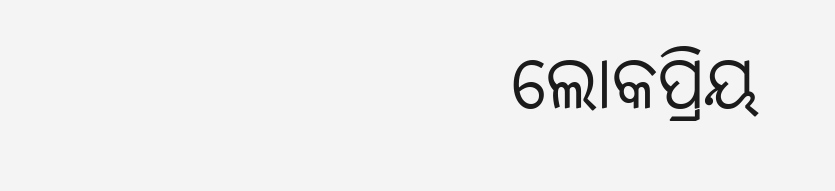ଲୋକପ୍ରିୟ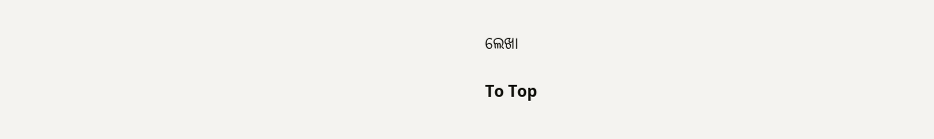ଲେଖା

To Top